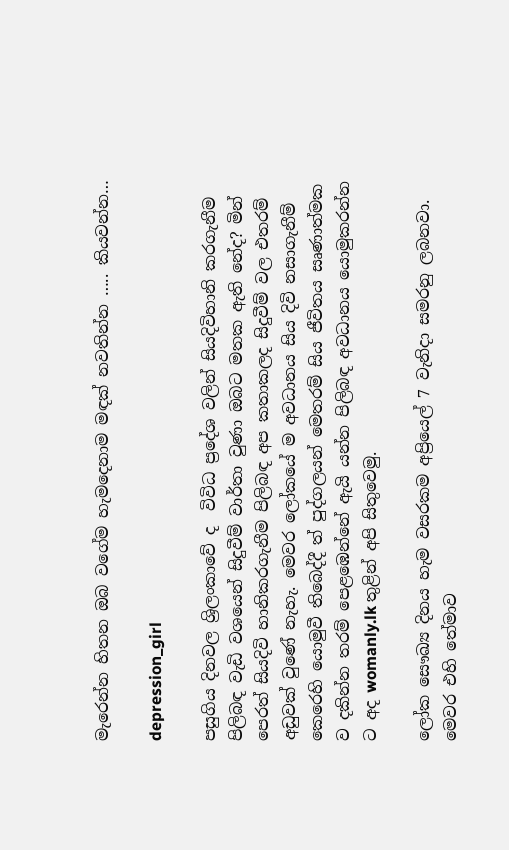මැරෙන්න හිතන ඔබ වගේම හැමදෙනාම මඳක් නවතින්න ….. කියවන්න…

depression_girl

පසුගිය දිනවල ශ්‍රිලංකාවේ ද  විවිධ ප්‍රදේශ වලින් සියදිවිහානි කරගැනීම පිලිබඳ වැඩි වශයෙන් සිදුවීම් වාර්තා වුණා ඔබට මතක ඇති නේද? මින් පෙරත් සියදිවි හානිකරගැනීම පිලිබඳ අප කතාකලද සිදුවීම් වල එතරම් අඩුවක් වුණේ නැහැ. මෙවර ලෝකයේ ම අවධානය සිය දිවි නසාගැනීම් කෙරෙහි යොමුවී තිබෙද්දී ත් පුද්ගලයන් මෙතරම් සිය ජීවිතය සෘණාත්මක ව දකින්න තරම් පෙළඹෙන්නේ ඇයි යන්න පිලිබඳ අවධානය යොමුකරන්න ට අද womanly.lk තුළින් අපි සිතුවෙමු.

ලෝක සෞඛ්‍ය දිනය හැම වසරකම අප්‍රියෙල් 7 වැනිදා සමරනු ලබනවා. මෙවර එහි තේමාව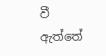වී ඇත්තේ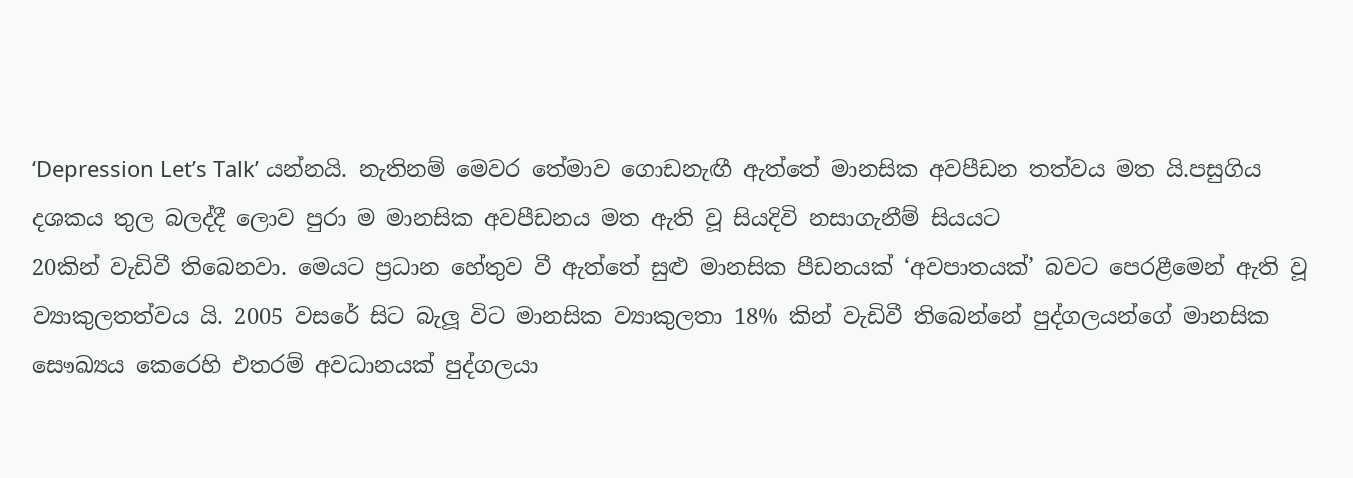‘Depression Let’s Talk’ යන්නයි. නැතිනම් මෙවර තේමාව ගොඩනැඟී ඇත්තේ මානසික අවපීඩන තත්වය මත යි.පසුගිය දශකය තුල බලද්දී ලොව පුරා ම මානසික අවපීඩනය මත ඇති වූ සියදිවි නසාගැනීම් සියයට
20කින් වැඩිවී තිබෙනවා. මෙයට ප්‍රධාන හේතුව වී ඇත්තේ සුළු මානසික පීඩනයක් ‘අවපාතයක්’ බවට පෙරළීමෙන් ඇති වූ ව්‍යාකුලතත්වය යි. 2005 වසරේ සිට බැලූ විට මානසික ව්‍යාකුලතා 18% කින් වැඩිවී තිබෙන්නේ පුද්ගලයන්ගේ මානසික සෞඛ්‍යය කෙරෙහි එතරම් අවධානයක් පුද්ගලයා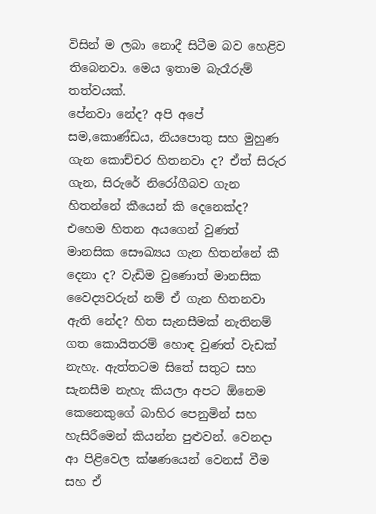විසින් ම ලබා නොදී සිටීම බව හෙළිව තිබෙනවා. මෙය ඉතාම බැරෑරුම් තත්වයක්.
පේනවා නේද? අපි අපේ සම,කොණ්ඩය, නියපොතු සහ මුහුණ ගැන කොච්චර හිතනවා ද? ඒත් සිරුර ගැන, සිරුරේ නිරෝගීබව ගැන හිතන්නේ කීයෙන් කි දෙනෙක්ද? එහෙම හිතන අයගෙන් වුණත් මානසික සෞඛ්‍යය ගැන හිතන්නේ කී දෙනා ද? වැඩිම වුණොත් මානසික වෛද්‍යවරුන් නම් ඒ ගැන හිතනවා ඇති නේද? හිත සැනසීමක් නැතිනම් ගත කොයිතරම් හොඳ වුණත් වැඩක් නැහැ. ඇත්තටම සිතේ සතුට සහ සැනසීම නැහැ කියලා අපට ඕනෙම කෙනෙකුගේ බාහිර පෙනුමින් සහ හැසිරීමෙන් කියන්න පුළුවන්. වෙනදා ආ පිළිවෙල ක්ෂණයෙන් වෙනස් වීම සහ ඒ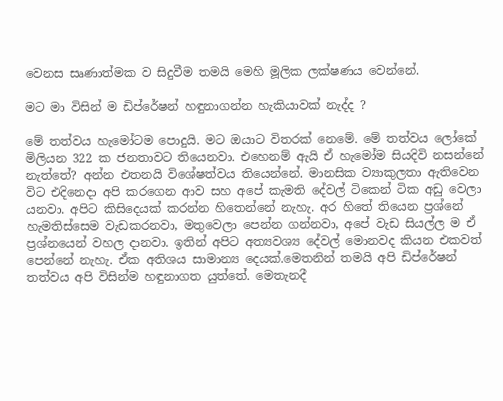වෙනස සෘණාත්මක ව සිදුවීම තමයි මෙහි මූලික ලක්ෂණය වෙන්නේ.

මට මා විසින් ම ඩිප්රේෂන් හඳුනාගන්න හැකියාවක් නැද්ද ?

මේ තත්වය හැමෝටම පොදුයි. මට ඔයාට විතරක් නෙමේ. මේ තත්වය ලෝකේ මිලියන 322 ක ජනතාවට තියෙනවා. එහෙනම් ඇයි ඒ හැමෝම සියදිවි නසන්නේ නැත්තේ? අන්න එතනයි විශේෂත්වය තියෙන්නේ. මානසික ව්‍යාකුලතා ඇතිවෙන විට එදිනෙදා අපි කරගෙන ආව සහ අපේ කැමති දේවල් ටිකෙන් ටික අඩු වෙලා යනවා. අපිට කිසිදෙයක් කරන්න හිතෙන්නේ නැහැ. අර හිතේ තියෙන ප්‍රශ්නේ හැමතිස්සෙම වැඩකරනවා, මතුවෙලා පෙන්න ගන්නවා, අපේ වැඩ සියල්ල ම ඒ ප්‍රශ්නයෙන් වහල දානවා. ඉතින් අපිට අත්‍යවශ්‍ය දේවල් මොනවද කියන එකවත් පෙන්නේ නැහැ. ඒක අතිශය සාමාන්‍ය දෙයක්.මෙතනින් තමයි අපි ඩිප්රේෂන් තත්වය අපි විසින්ම හඳුනාගත යුත්තේ. මෙතැනදී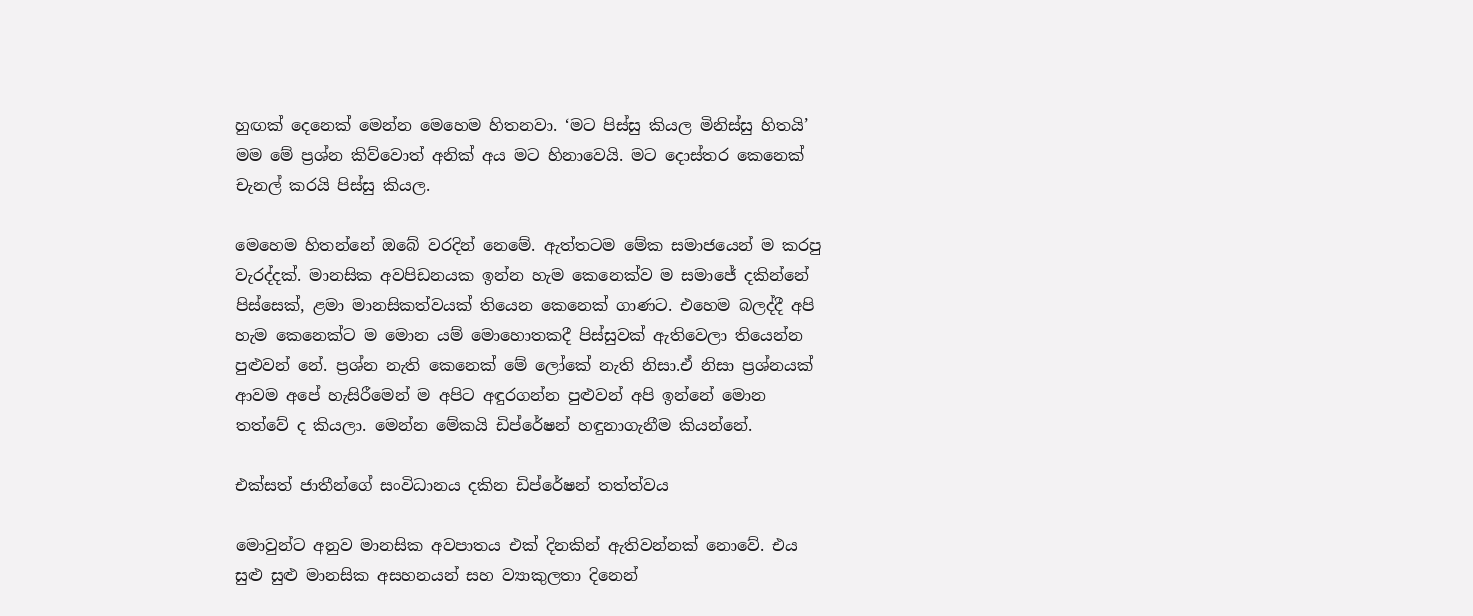හුඟක් දෙනෙක් මෙන්න මෙහෙම හිතනවා. ‘මට පිස්සු කියල මිනිස්සු හිතයි’ මම මේ ප්‍රශ්න කිව්වොත් අනික් අය මට හිනාවෙයි. මට දොස්තර කෙනෙක් චැනල් කරයි පිස්සු කියල.

මෙහෙම හිතන්නේ ඔබේ වරදින් නෙමේ. ඇත්තටම මේක සමාජයෙන් ම කරපු වැරද්දක්. මානසික අවපිඩනයක ඉන්න හැම කෙනෙක්ව ම සමාජේ දකින්නේ පිස්සෙක්, ළමා මානසිකත්වයක් තියෙන කෙනෙක් ගාණට. එහෙම බලද්දී අපි හැම කෙනෙක්ට ම මොන යම් මොහොතකදී පිස්සුවක් ඇතිවෙලා තියෙන්න පුළුවන් නේ. ප්‍රශ්න නැති කෙනෙක් මේ ලෝකේ නැති නිසා.ඒ නිසා ප්‍රශ්නයක් ආවම අපේ හැසිරීමෙන් ම අපිට අඳුරගන්න පුළුවන් අපි ඉන්නේ මොන තත්වේ ද කියලා. මෙන්න මේකයි ඩිප්රේෂන් හඳුනාගැනීම කියන්නේ.

එක්සත් ජාතීන්ගේ සංවිධානය දකින ඩිප්රේෂන් තත්ත්වය

මොවුන්ට අනුව මානසික අවපාතය එක් දිනකින් ඇතිවන්නක් නොවේ. එය සුළු සුළු මානසික අසහනයන් සහ ව්‍යාකුලතා දිනෙන්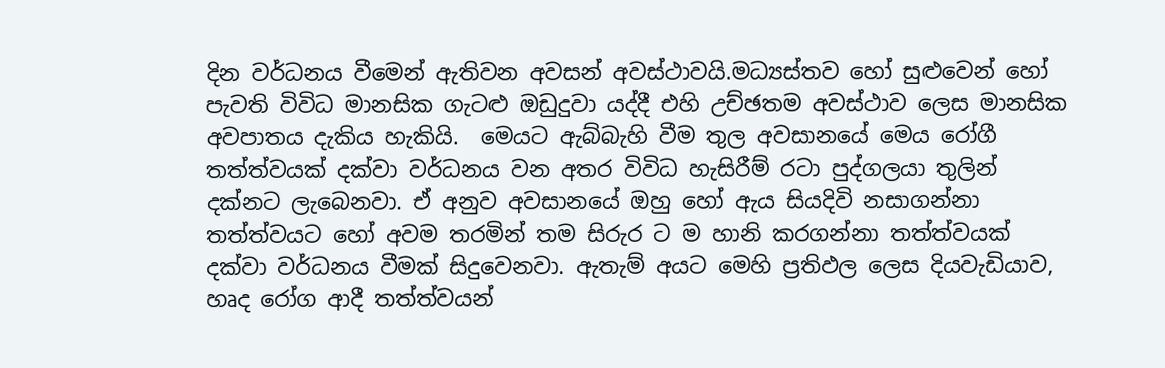දින වර්ධනය වීමෙන් ඇතිවන අවසන් අවස්ථාවයි.මධ්‍යස්තව හෝ සුළුවෙන් හෝ පැවති විවිධ මානසික ගැටළු ඔඩුදුවා යද්දී එහි උච්ඡතම අවස්ථාව ලෙස මානසික අවපාතය දැකිය හැකියි.  මෙයට ඇබ්බැහි වීම තුල අවසානයේ මෙය රෝගී තත්ත්වයක් දක්වා වර්ධනය වන අතර විවිධ හැසිරීම් රටා පුද්ගලයා තුලින් දක්නට ලැබෙනවා. ඒ අනුව අවසානයේ ඔහු හෝ ඇය සියදිවි නසාගන්නා තත්ත්වයට හෝ අවම තරමින් තම සිරුර ට ම හානි කරගන්නා තත්ත්වයක් දක්වා වර්ධනය වීමක් සිදුවෙනවා. ඇතැම් අයට මෙහි ප්‍රතිඵල ලෙස දියවැඩියාව, හෘද රෝග ආදී තත්ත්වයන්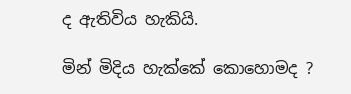ද ඇතිවිය හැකියි.

මින් මිදිය හැක්කේ කොහොමද ?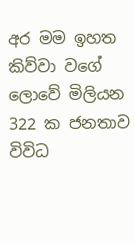අර මම ඉහත කිව්වා වගේ ලොවේ මිලියන 322 ක ජනතාව විවිධ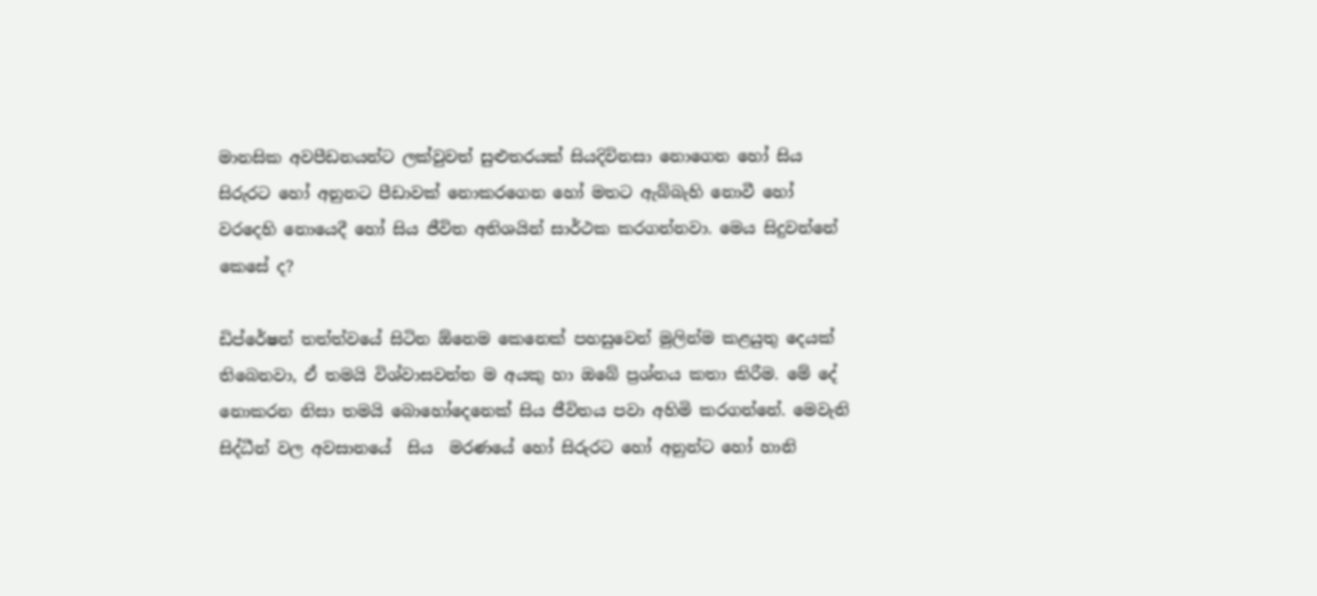මානසික අවපීඩනයන්ට ලක්වුවත් සුළුතරයක් සියදිවිනසා නොගෙන හෝ සිය සිරුරට හෝ අනුනට පීඩාවක් නොකරගෙන හෝ මතට ඇබ්බැහි නොවී හෝ වරදෙහි නොයෙදී හෝ සිය ජීවිත අතිශයින් සාර්ථක කරගන්නවා. මෙය සිදුවන්නේ කෙසේ ද?

ඩිප්රේෂන් තත්ත්වයේ සිටින ඕනෙම කෙනෙක් පහසුවෙන් මුලින්ම කළයුතු දෙයක් තිබෙනවා, ඒ තමයි විශ්වාසවන්ත ම අයකු හා ඔබේ ප්‍රශ්නය කතා කිරීම. මේ දේ නොකරන නිසා තමයි බොහෝදෙනෙක් සිය ජීවිතය පවා අහිමි කරගන්නේ. මෙවැනි  සිද්ධීන් වල අවසානයේ  සිය  මරණයේ හෝ සිරුරට හෝ අනුන්ට හෝ හානි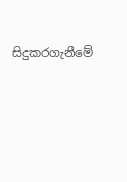සිදුකරගැනීමේ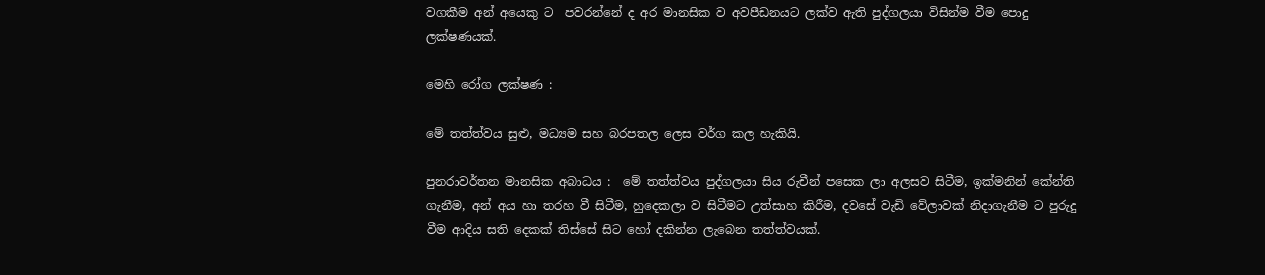වගකීම අන් අයෙකු ට  පවරන්නේ ද අර මානසික ව අවපීඩනයට ලක්ව ඇති පුද්ගලයා විසින්ම වීම පොදු ලක්ෂණයක්.

මෙහි රෝග ලක්ෂණ :

මේ තත්ත්වය සුළු, මධ්‍යම සහ බරපතල ලෙස වර්ග කල හැකියි.

පුනරාවර්තන මානසික අබාධය :  මේ තත්ත්වය පුද්ගලයා සිය රුචීන් පසෙක ලා අලසව සිටීම, ඉක්මනින් කේන්ති ගැනීම, අන් අය හා තරහ වී සිටීම, හුදෙකලා ව සිටීමට උත්සාහ කිරීම, දවසේ වැඩි වේලාවක් නිදාගැනීම ට පුරුදු වීම ආදිය සති දෙකක් තිස්සේ සිට හෝ දකින්න ලැබෙන තත්ත්වයක්.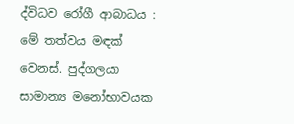ද්විධව රෝගී ආබාධය : මේ තත්වය මඳක් වෙනස්. පුද්ගලයා සාමාන්‍ය මනෝභාවයක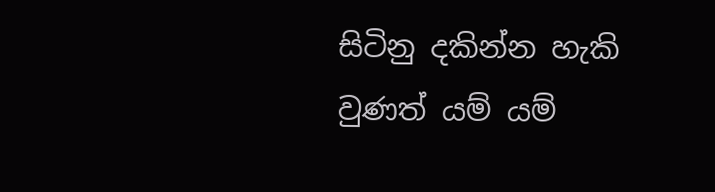සිටිනු දකින්න හැකි වුණත් යම් යම්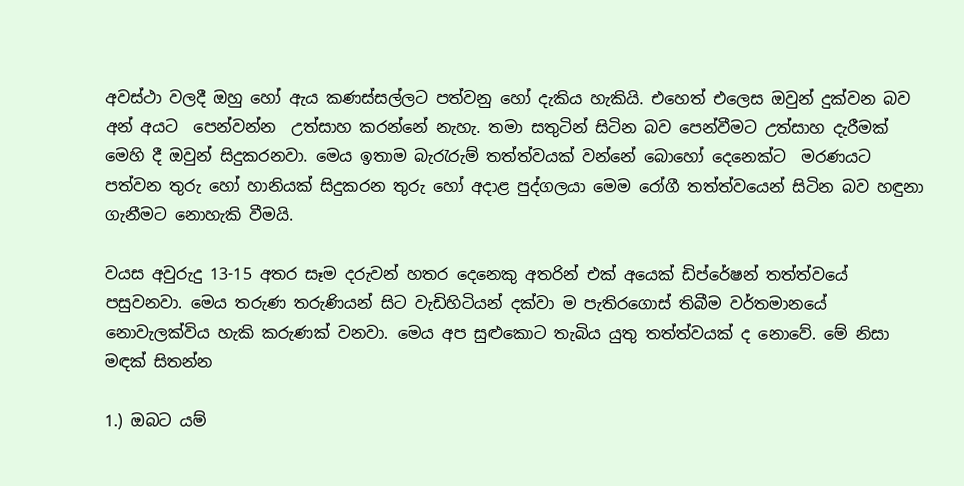අවස්ථා වලදී ඔහු හෝ ඇය කණස්සල්ලට පත්වනු හෝ දැකිය හැකියි. එහෙත් එලෙස ඔවුන් දුක්වන බව අන් අයට  පෙන්වන්න  උත්සාහ කරන්නේ නැහැ. තමා සතුටින් සිටින බව පෙන්වීමට උත්සාහ දැරීමක් මෙහි දී ඔවුන් සිදුකරනවා. මෙය ඉතාම බැරැරුම් තත්ත්වයක් වන්නේ බොහෝ දෙනෙක්ට  මරණයට පත්වන තුරු හෝ හානියක් සිදුකරන තුරු හෝ අදාළ පුද්ගලයා මෙම රෝගී තත්ත්වයෙන් සිටින බව හඳුනා ගැනීමට නොහැකි වීමයි.

වයස අවුරුදු 13-15 අතර සෑම දරුවන් හතර දෙනෙකු අතරින් එක් අයෙක් ඩිප්රේෂන් තත්ත්වයේ පසුවනවා. මෙය තරුණ තරුණියන් සිට වැඩිහිටියන් දක්වා ම පැතිරගොස් තිබීම වර්තමානයේ නොවැලක්විය හැකි කරුණක් වනවා. මෙය අප සුළුකොට තැබිය යුතු තත්ත්වයක් ද නොවේ. මේ නිසා මඳක් සිතන්න

1.) ඔබට යම්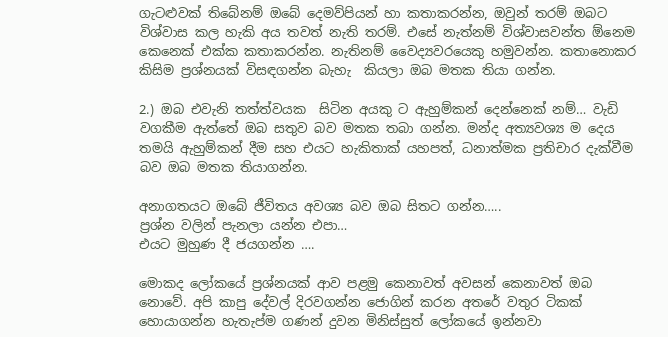ගැටළුවක් තිබේනම් ඔබේ දෙමව්පියන් හා කතාකරන්න, ඔවුන් තරම් ඔබට විශ්වාස කල හැකි අය තවත් නැති තරම්. එසේ නැත්නම් විශ්වාසවන්ත ඕනෙම කෙනෙක් එක්ක කතාකරන්න. නැතිනම් වෛද්‍යවරයෙකු හමුවන්න. කතානොකර කිසිම ප්‍රශ්නයක් විසඳගන්න බැහැ  කියලා ඔබ මතක තියා ගන්න.

2.) ඔබ එවැනි තත්ත්වයක  සිටින අයකු ට ඇහුම්කන් දෙන්නෙක් නම්… වැඩි වගකීම ඇත්තේ ඔබ සතුව බව මතක තබා ගන්න. මන්ද අත්‍යවශ්‍ය ම දෙය තමයි ඇහුම්කන් දීම සහ එයට හැකිතාක් යහපත්, ධනාත්මක ප්‍රතිචාර දැක්වීම බව ඔබ මතක තියාගන්න.

අනාගතයට ඔබේ ජීවිතය අවශ්‍ය බව ඔබ සිතට ගන්න…..
ප්‍රශ්න වලින් පැනලා යන්න එපා…
එයට මුහුණ දී ජයගන්න ….

මොකද ලෝකයේ ප්‍රශ්නයක් ආව පළමු කෙනාවත් අවසන් කෙනාවත් ඔබ නොවේ. අපි කාපු දේවල් දිරවගන්න ජොගින් කරන අතරේ වතුර ටිකක් හොයාගන්න හැතැප්ම ගණන් දුවන මිනිස්සුත් ලෝකයේ ඉන්නවා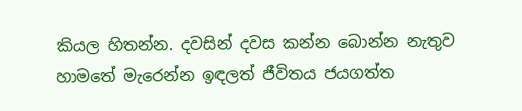කියල හිතන්න. දවසින් දවස කන්න බොන්න නැතුව හාමතේ මැරෙන්න ඉඳලත් ජීවිතය ජයගත්ත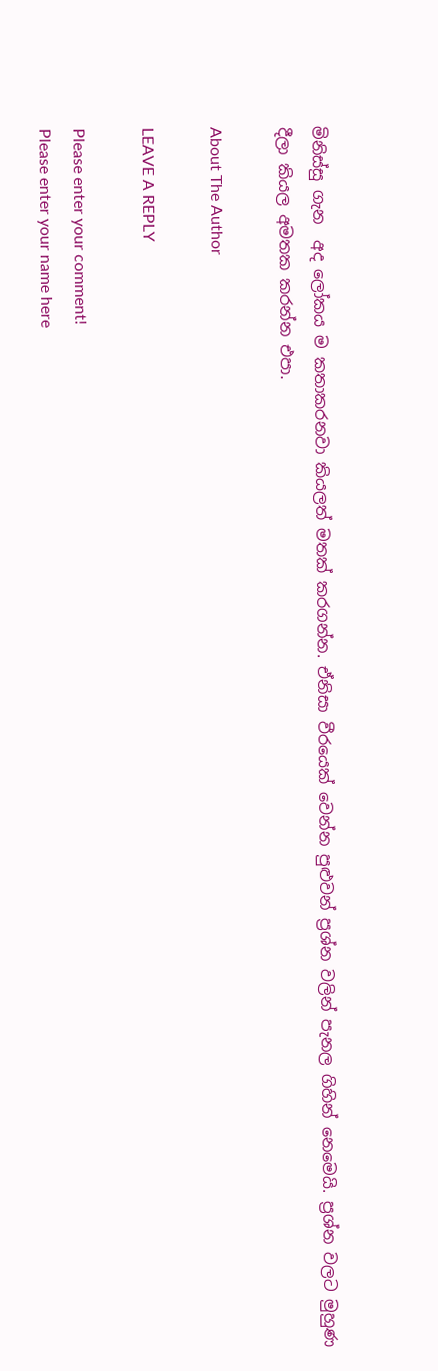මිනිස්සු ගැන  අද ලෝකය ම කතාකරනවා කියලත් මතක් කරගන්න. ඒනිසා වීරයෙක් වෙන්න පුළුවන් ප්‍රශ්න වලින් පැනල ගිහින් නෙමෙයි. ප්‍රශ්න වලට මුහුණ දීලා කියල අමතක කරන්න එපා.

About The Author

LEAVE A REPLY

Please enter your comment!
Please enter your name here